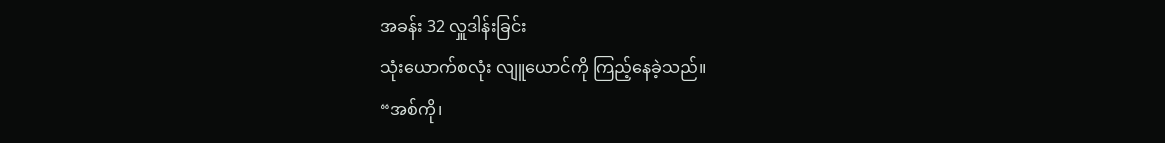အခန်း 32 လှူဒါန်းခြင်း
သုံးယောက်စလုံး လျူယောင်ကို ကြည့်နေခဲ့သည်။
“အစ်ကို၊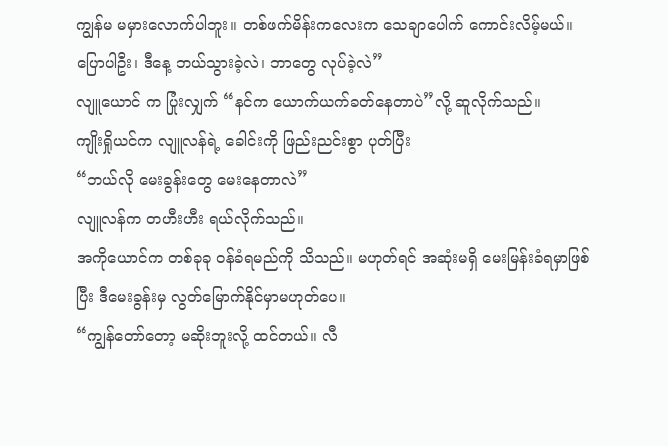ကျွန်မ မမှားလောက်ပါဘူး။ တစ်ဖက်မိန်းကလေးက သေချာပေါက် ကောင်းလိမ့်မယ်။ ပြောပါဦး၊ ဒီနေ့ ဘယ်သွားခဲ့လဲ၊ ဘာတွေ လုပ်ခဲ့လဲ”
လျူယောင် က ပြုံးလျှက် “နင်က ယောက်ယက်ခတ်နေတာပဲ”လို့ ဆူလိုက်သည်။
ကျိုးရှိုယင်က လျူလန်ရဲ့ ခေါင်းကို ဖြည်းညင်းစွာ ပုတ်ပြီး
“ဘယ်လို မေးခွန်းတွေ မေးနေတာလဲ”
လျူလန်က တဟီးဟီး ရယ်လိုက်သည်။
အကိုယောင်က တစ်ခုခု ဝန်ခံရမည်ကို သိသည်။ မဟုတ်ရင် အဆုံးမရှိ မေးမြန်းခံရမှာဖြစ်ပြီး ဒီမေးခွန်းမှ လွတ်မြောက်နိုင်မှာမဟုတ်ပေ။
“ကျွန်တော်တော့ မဆိုးဘူးလို့ ထင်တယ်။ လီ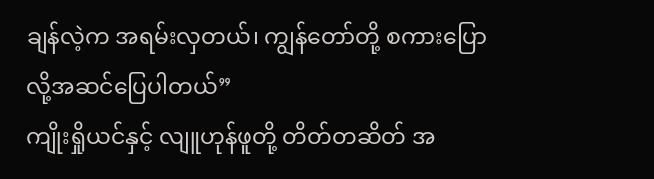ချန်လဲ့က အရမ်းလှတယ်၊ ကျွန်တော်တို့ စကားပြောလို့အဆင်ပြေပါတယ်”
ကျိုးရှိုယင်နှင့် လျူဟုန်ဖူတို့ တိတ်တဆိတ် အ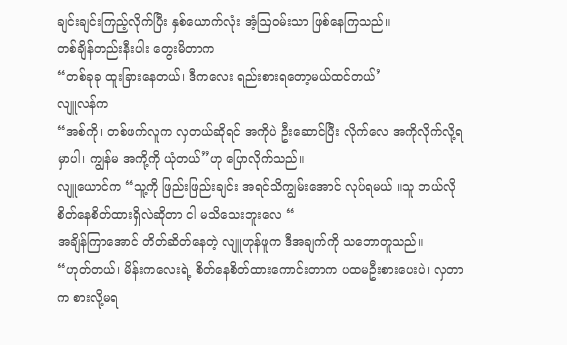ချင်းချင်းကြည့်လိုက်ပြီး နှစ်ယောက်လုံး အံ့ဩဝမ်းသာ ဖြစ်နေကြသည်။
တစ်ချိန်တည်းနီးပါး တွေးမိတာက
“တစ်ခုခု ထူးခြားနေတယ်၊ ဒီကလေး ရည်းစားရတော့မယ်ထင်တယ်’
လျူလန်က
“အစ်ကို၊ တစ်ဖက်လူက လှတယ်ဆိုရင် အကိုပဲ ဦးဆောင်ပြီး လိုက်လေ အကိုလိုက်လို့ရမှာပါ၊ ကျွန်မ အကို့ကို ယုံတယ်”ဟု ပြောလိုက်သည်။
လျူယောင်က “သူ့ကို ဖြည်းဖြည်းချင်း အရင်သိကျွမ်းအောင် လုပ်ရမယ် ။သူ ဘယ်လို စိတ်နေစိတ်ထားရှိလဲဆိုတာ ငါ မသိသေးဘူးလေ “
အချိန်ကြာအောင် တိတ်ဆိတ်နေတဲ့ လျူဟုန်ဖူက ဒီအချက်ကို သဘောတူသည်။
“ဟုတ်တယ်၊ မိန်းကလေးရဲ့ စိတ်နေစိတ်ထားကောင်းတာက ပထမဦးစားပေးပဲ၊ လှတာက စားလို့မရ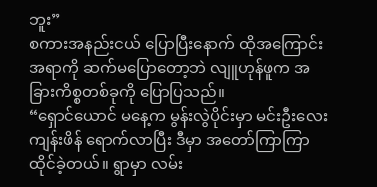ဘူး”
စကားအနည်းငယ် ပြောပြီးနောက် ထိုအကြောင်းအရာကို ဆက်မပြောတော့ဘဲ လျူဟုန်ဖူက အခြားကိစ္စတစ်ခုကို ပြောပြသည်။
“ရှောင်ယောင် မနေ့က မွန်းလွဲပိုင်းမှာ မင်းဦးလေး ကျန်းဖိန် ရောက်လာပြီး ဒီမှာ အတော်ကြာကြာ ထိုင်ခဲ့တယ်။ ရွာမှာ လမ်း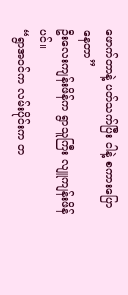ဖောက်တာနဲ့ ပတ်သက်ပြီး ငါနဲ့ စကားပြောနေတာ”
ဦးလေးကျန်းဖိန်က ရွာသူကြီး လျူကျန်းဖိန်ပင်။
“ရွာအဝင်က လမ်းပိုင်းက တ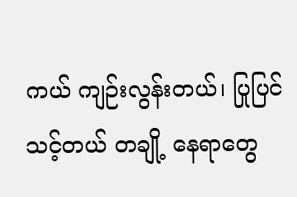ကယ် ကျဉ်းလွန်းတယ်၊ ပြုပြင်သင့်တယ် တချို့ နေရာတွေ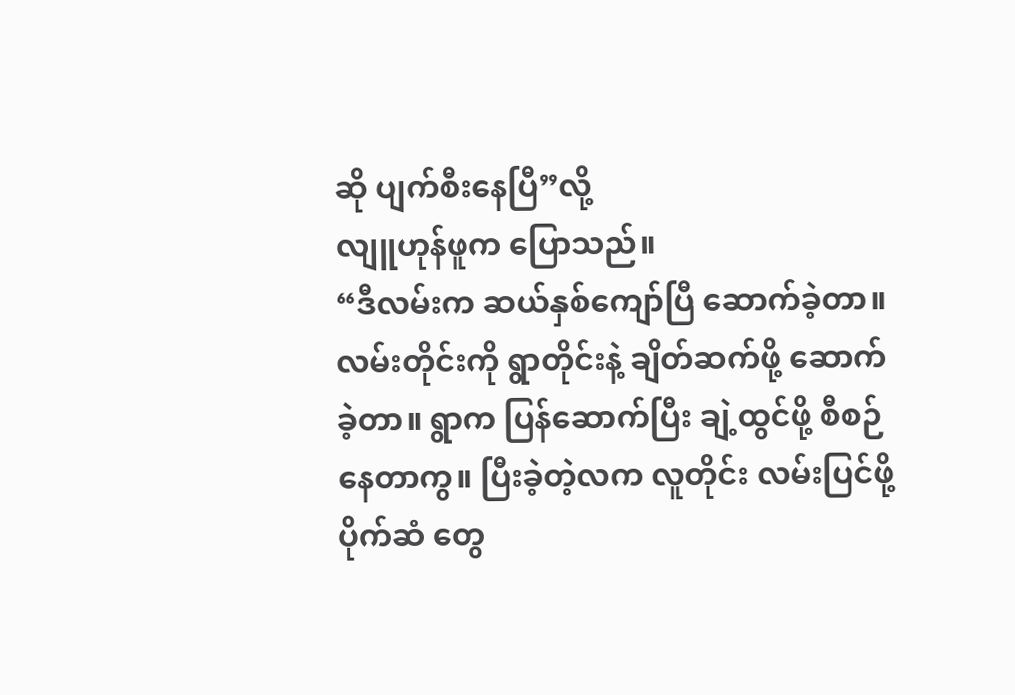ဆို ပျက်စီးနေပြီ”လို့
လျူဟုန်ဖူက ပြောသည်။
“ဒီလမ်းက ဆယ်နှစ်ကျော်ပြီ ဆောက်ခဲ့တာ။ လမ်းတိုင်းကို ရွာတိုင်းနဲ့ ချိတ်ဆက်ဖို့ ဆောက်ခဲ့တာ။ ရွာက ပြန်ဆောက်ပြီး ချဲ့ထွင်ဖို့ စီစဉ်နေတာကွ။ ပြီးခဲ့တဲ့လက လူတိုင်း လမ်းပြင်ဖို့ ပိုက်ဆံ တွေ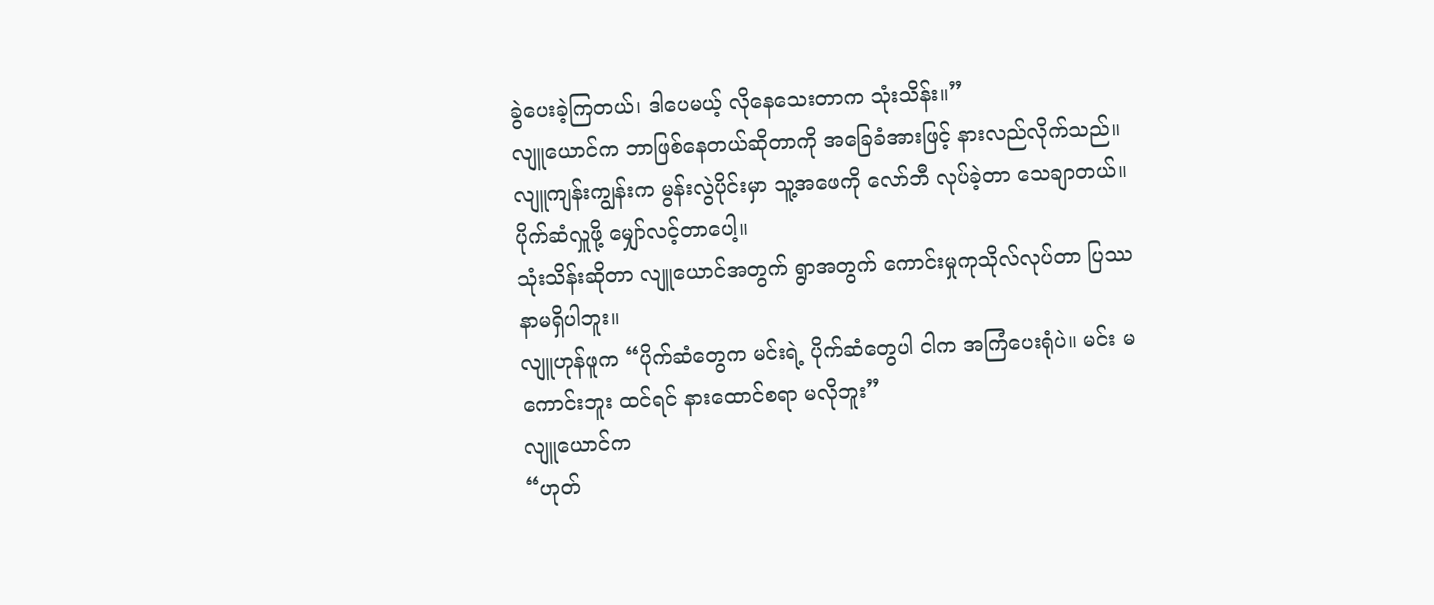ခွဲပေးခဲ့ကြတယ်၊ ဒါပေမယ့် လိုနေသေးတာက သုံးသိန်း။”
လျူယောင်က ဘာဖြစ်နေတယ်ဆိုတာကို အခြေခံအားဖြင့် နားလည်လိုက်သည်။
လျူကျန်းကျွန်းက မွန်းလွဲပိုင်းမှာ သူ့အဖေကို လော်ဘီ လုပ်ခဲ့တာ သေချာတယ်။ ပိုက်ဆံလှူဖို့ မျှော်လင့်တာပေါ့။
သုံးသိန်းဆိုတာ လျူယောင်အတွက် ရွာအတွက် ကောင်းမှုကုသိုလ်လုပ်တာ ပြဿနာမရှိပါဘူး။
လျူဟုန်ဖူက “ပိုက်ဆံတွေက မင်းရဲ့ ပိုက်ဆံတွေပါ ငါက အကြံပေးရုံပဲ။ မင်း မကောင်းဘူး ထင်ရင် နားထောင်စရာ မလိုဘူး”
လျူယောင်က
“ဟုတ်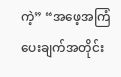ကဲ့” “အဖေ့အကြံပေးချက်အတိုင်း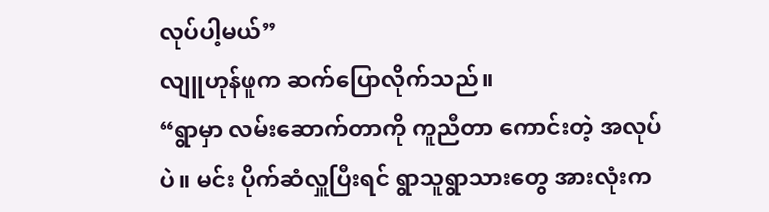လုပ်ပါ့မယ်”
လျူဟုန်ဖူက ဆက်ပြောလိုက်သည်။
“ရွာမှာ လမ်းဆောက်တာကို ကူညီတာ ကောင်းတဲ့ အလုပ်ပဲ။ မင်း ပိုက်ဆံလှူပြီးရင် ရွာသူရွာသားတွေ အားလုံးက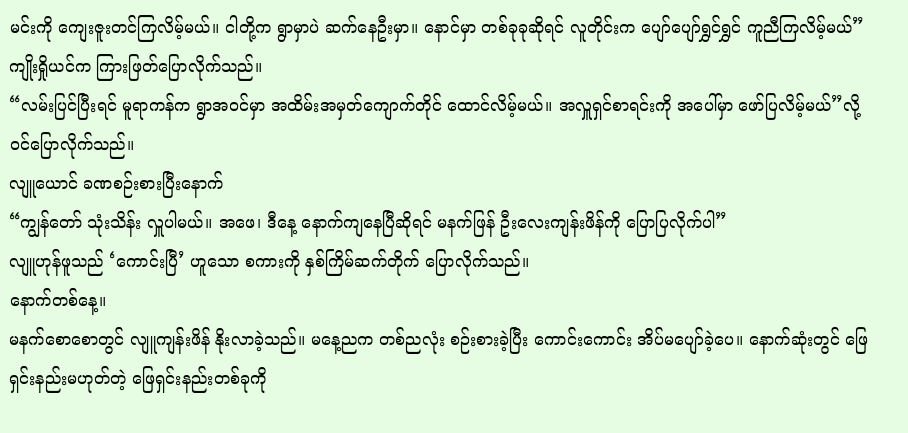မင်းကို ကျေးဇူးတင်ကြလိမ့်မယ်။ ငါတို့က ရွာမှာပဲ ဆက်နေဦးမှာ။ နောင်မှာ တစ်ခုခုဆိုရင် လူတိုင်းက ပျော်ပျော်ရွှင်ရွှင် ကူညီကြလိမ့်မယ်”
ကျိုးရှိုယင်က ကြားဖြတ်ပြောလိုက်သည်။
“လမ်းပြင်ပြီးရင် မူရာကန်က ရွာအဝင်မှာ အထိမ်းအမှတ်ကျောက်တိုင် ထောင်လိမ့်မယ်။ အလှူရှင်စာရင်းကို အပေါ်မှာ ဖော်ပြလိမ့်မယ်”လို့ ဝင်ပြောလိုက်သည်။
လျူယောင် ခဏစဉ်းစားပြီးနောက်
“ကျွန်တော် သုံးသိန်း လှူပါမယ်။ အဖေ၊ ဒီနေ့ နောက်ကျနေပြီဆိုရင် မနက်ဖြန် ဦးလေးကျန်းဖိန်ကို ပြောပြလိုက်ပါ”
လျူဟုန်ဖူသည် ‘ကောင်းပြီ’ ဟူသော စကားကို နှစ်ကြိမ်ဆက်တိုက် ပြောလိုက်သည်။
နောက်တစ်နေ့။
မနက်စောစောတွင် လျူကျန်းဖိန် နိုးလာခဲ့သည်။ မနေ့ညက တစ်ညလုံး စဉ်းစားခဲ့ပြီး ကောင်းကောင်း အိပ်မပျော်ခဲ့ပေ။ နောက်ဆုံးတွင် ဖြေရှင်းနည်းမဟုတ်တဲ့ ဖြေရှင်းနည်းတစ်ခုကို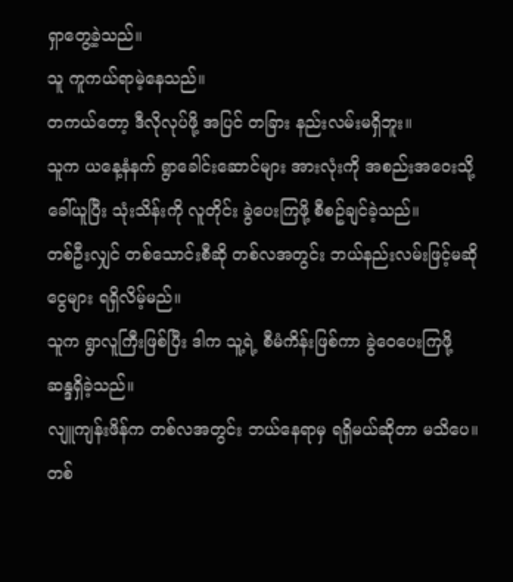ရှာတွေ့ခဲ့သည်။
သူ ကူကယ်ရာမဲ့နေသည်။
တကယ်တော့ ဒီလိုလုပ်ဖို့ အပြင် တခြား နည်းလမ်းမရှိဘူး။
သူက ယနေ့နံနက် ရွာခေါင်းဆောင်များ အားလုံးကို အစည်းအဝေးသို့ ခေါ်ယူပြီး သုံးသိန်းကို လူတိုင်း ခွဲပေးကြဖို့ စီစဥ်ချင်ခဲ့သည်။
တစ်ဦးလျှင် တစ်သောင်းစီဆို တစ်လအတွင်း ဘယ်နည်းလမ်းဖြင့်မဆို ငွေများ ရရှိလိမ့်မည်။
သူက ရွာလူကြီးဖြစ်ပြီး ဒါက သူ့ရဲ့ စီမံကိန်းဖြစ်ကာ ခွဲဝေပေးကြဖို့ ဆန္ဒရှိခဲ့သည်။
လျူကျန်းဖိန်က တစ်လအတွင်း ဘယ်နေရာမှ ရရှိမယ်ဆိုတာ မသိပေ။ တစ်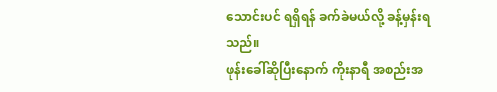သောင်းပင် ရရှိရန် ခက်ခဲမယ်လို့ ခန့်မှန်းရသည်။
ဖုန်းခေါ်ဆိုပြီးနောက် ကိုးနာရီ အစည်းအ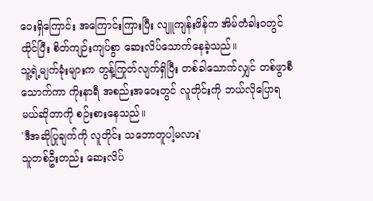ဝေးရှိကြောင်း အကြောင်းကြားပြီး လျူကျန်းဖိန်က အိမ်တံခါးဝတွင် ထိုင်ပြီး စိတ်ကျဉ်းကျပ်စွာ ဆေးလိပ်သောက်နေခဲ့သည်။
သူ့ရဲ့မျက်ခုံးများက တွန့်ကြုတ်လျက်ရှိပြီး တစ်ခါသောက်လျှင် တစ်ဖွာစီ သောက်ကာ ကိုးနာရီ အစည်းအဝေးတွင် လူတိုင်းကို ဘယ်လိုပြောရမယ်ဆိုတာကို စဉ်းစားနေသည်။
'ဒီအဆိုပြုချက်ကို လူတိုင်း သဘောတူပါ့မလား'
သူတစ်ဦးတည်း ဆေးလိပ်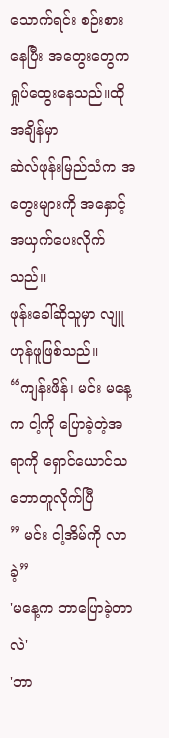သောက်ရင်း စဉ်းစားနေပြီး အတွေးတွေက ရှုပ်ထွေးနေသည်။ထိုအချိန်မှာ
ဆဲလ်ဖုန်းမြည်သံက အတွေးများကို အနှောင့်အယှက်ပေးလိုက်သည်။
ဖုန်းခေါ်ဆိုသူမှာ လျူဟုန်ဖူဖြစ်သည်။
“ကျန်းဖိန်၊ မင်း မနေ့က ငါ့ကို ပြောခဲ့တဲ့အရာကို ရှောင်ယောင်သဘောတူလိုက်ပြီ
” မင်း ငါ့အိမ်ကို လာခဲ့”
'မနေ့က ဘာပြောခဲ့တာလဲ'
'ဘာ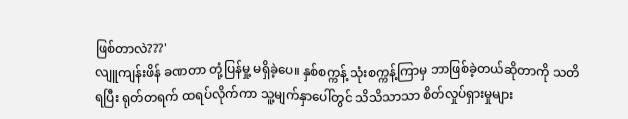ဖြစ်တာလဲ???'
လျူကျန်းဖိန် ခဏတာ တုံ့ပြန်မှု့ မရှိခဲ့ပေ။ နှစ်စက္ကန့် သုံးစက္ကန့်ကြာမှ ဘာဖြစ်ခဲ့တယ်ဆိုတာကို သတိရပြီး ရုတ်တရက် ထရပ်လိုက်ကာ သူ့မျက်နှာပေါ်တွင် သိသိသာသာ စိတ်လှုပ်ရှားမှုများ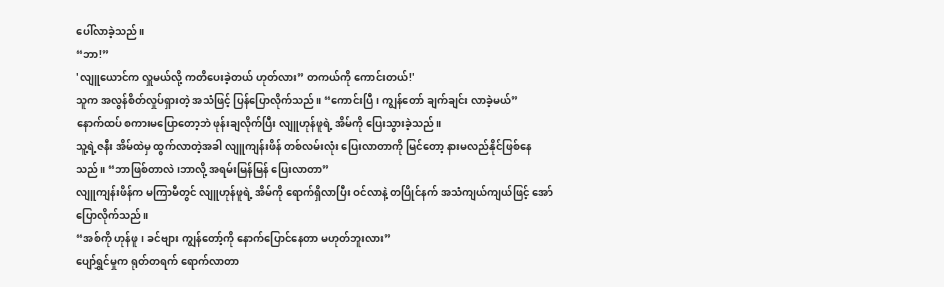ပေါ်လာခဲ့သည်။
“ဘာ!”
'လျူယောင်က လှူမယ်လို့ ကတိပေးခဲ့တယ် ဟုတ်လား” တကယ်ကို ကောင်းတယ်!'
သူက အလွန်စိတ်လှုပ်ရှားတဲ့ အသံဖြင့် ပြန်ပြောလိုက်သည်။ “ကောင်းပြီ၊ ကျွန်တော် ချက်ချင်း လာခဲ့မယ်”
နောက်ထပ် စကားမပြောတော့ဘဲ ဖုန်းချလိုက်ပြီး လျူဟုန်ဖူရဲ့ အိမ်ကို ပြေးသွားခဲ့သည်။
သူ့ရဲ့ဇနီး အိမ်ထဲမှ ထွက်လာတဲ့အခါ လျူကျန်းဖိန် တစ်လမ်းလုံး ပြေးလာတာကို မြင်တော့ နားမလည်နိုင်ဖြစ်နေသည်။ “ဘာဖြစ်တာလဲ၊ဘာလို့ အရမ်းမြန်မြန် ပြေးလာတာ”
လျူကျန်းဖိန်က မကြာမီတွင် လျူဟုန်ဖူရဲ့ အိမ်ကို ရောက်ရှိလာပြီး ဝင်လာနဲ့ တပြိုင်နက် အသံကျယ်ကျယ်ဖြင့် အော်ပြောလိုက်သည်။
“အစ်ကို ဟုန်ဖူ၊ ခင်ဗျား ကျွန်တော့်ကို နောက်ပြောင်နေတာ မဟုတ်ဘူးလား”
ပျော်ရွှင်မှုက ရုတ်တရက် ရောက်လာတာ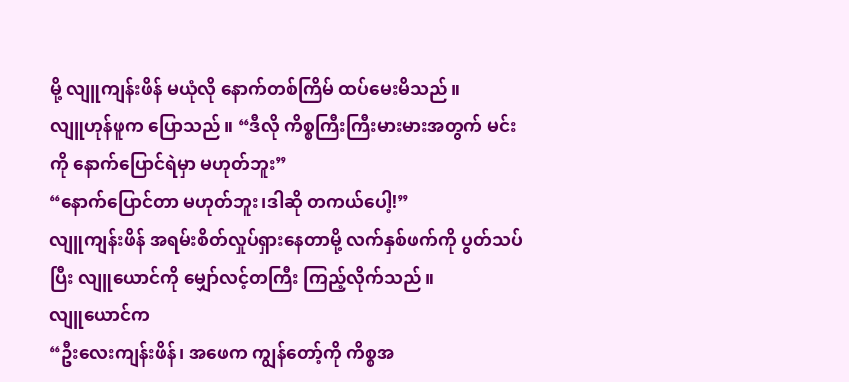မို့ လျူကျန်းဖိန် မယုံလို နောက်တစ်ကြိမ် ထပ်မေးမိသည်။
လျူဟုန်ဖူက ပြောသည်။ “ဒီလို ကိစ္စကြီးကြီးမားမားအတွက် မင်းကို နောက်ပြောင်ရဲမှာ မဟုတ်ဘူး”
“နောက်ပြောင်တာ မဟုတ်ဘူး၊ဒါဆို တကယ်ပေါ့!”
လျူကျန်းဖိန် အရမ်းစိတ်လှုပ်ရှားနေတာမို့ လက်နှစ်ဖက်ကို ပွတ်သပ်ပြီး လျူယောင်ကို မျှော်လင့်တကြီး ကြည့်လိုက်သည်။
လျူယောင်က
“ဦးလေးကျန်းဖိန်၊ အဖေက ကျွန်တော့်ကို ကိစ္စအ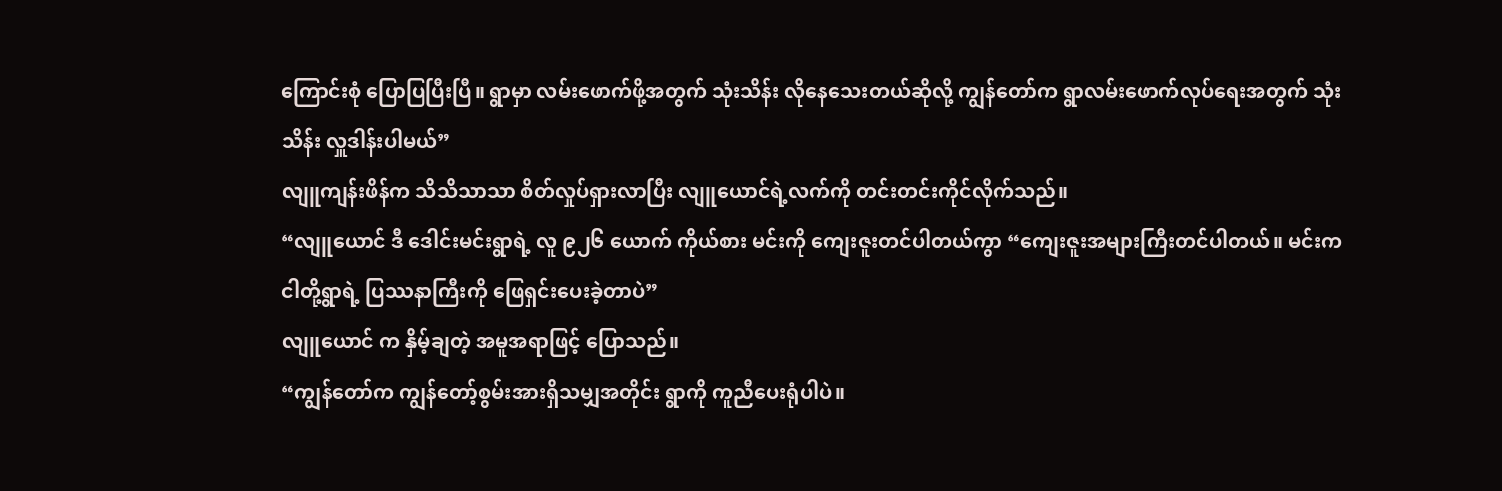ကြောင်းစုံ ပြောပြပြီးပြီ။ ရွာမှာ လမ်းဖောက်ဖို့အတွက် သုံးသိန်း လိုနေသေးတယ်ဆိုလို့ ကျွန်တော်က ရွာလမ်းဖောက်လုပ်ရေးအတွက် သုံးသိန်း လှူဒါန်းပါမယ်”
လျူကျန်းဖိန်က သိသိသာသာ စိတ်လှုပ်ရှားလာပြီး လျူယောင်ရဲ့လက်ကို တင်းတင်းကိုင်လိုက်သည်။
“လျူယောင် ဒီ ဒေါင်းမင်းရွာရဲ့ လူ ၉၂၆ ယောက် ကိုယ်စား မင်းကို ကျေးဇူးတင်ပါတယ်ကွာ “ကျေးဇူးအများကြီးတင်ပါတယ်။ မင်းက ငါတို့ရွာရဲ့ ပြဿနာကြီးကို ဖြေရှင်းပေးခဲ့တာပဲ”
လျူယောင် က နှိမ့်ချတဲ့ အမူအရာဖြင့် ပြောသည်။
“ကျွန်တော်က ကျွန်တော့်စွမ်းအားရှိသမျှအတိုင်း ရွာကို ကူညီပေးရုံပါပဲ။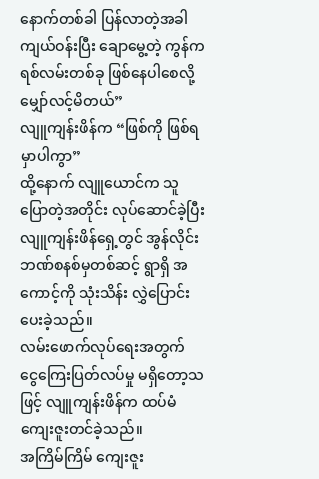နောက်တစ်ခါ ပြန်လာတဲ့အခါ ကျယ်ဝန်းပြီး ချောမွေ့တဲ့ ကွန်ကရစ်လမ်းတစ်ခု ဖြစ်နေပါစေလို့ မျှော်လင့်မိတယ်”
လျူကျန်းဖိန်က “ဖြစ်ကို ဖြစ်ရမှာပါကွာ”
ထို့နောက် လျူယောင်က သူပြောတဲ့အတိုင်း လုပ်ဆောင်ခဲ့ပြီး လျူကျန်းဖိန်ရှေ့တွင် အွန်လိုင်းဘဏ်စနစ်မှတစ်ဆင့် ရွာရှိ အကောင့်ကို သုံးသိန်း လွှဲပြောင်းပေးခဲ့သည်။
လမ်းဖောက်လုပ်ရေးအတွက် ငွေကြေးပြတ်လပ်မှု မရှိတော့သဖြင့် လျူကျန်းဖိန်က ထပ်မံကျေးဇူးတင်ခဲ့သည်။
အကြိမ်ကြိမ် ကျေးဇူး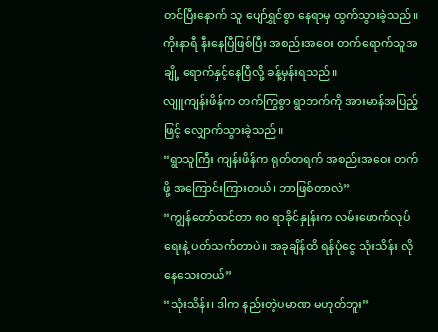တင်ပြီးနောက် သူ ပျော်ရွှင်စွာ နေရာမှ ထွက်သွားခဲ့သည်။ ကိုးနာရီ နီးနေပြီဖြစ်ပြီး အစည်းအဝေး တက်ရောက်သူအချို့ ရောက်နှင့်နေပြီလို့ ခန့်မှန်းရသည်။
လျူကျန်းဖိန်က တက်ကြွစွာ ရွာဘက်ကို အားမာန်အပြည့်ဖြင့် လျှောက်သွားခဲ့သည်။
“ရွာသူကြီး ကျန်းဖိန်က ရုတ်တရက် အစည်းအဝေး တက်ဖို့ အကြောင်းကြားတယ်၊ ဘာဖြစ်တာလဲ”
“ကျွန်တော်ထင်တာ ၈၀ ရာခိုင်နှုန်းက လမ်းဖောက်လုပ်ရေးနဲ့ ပတ်သက်တာပဲ။ အခုချိန်ထိ ရန်ပုံငွေ သုံးသိန်း လိုနေသေးတယ်”
“သုံးသိန်း၊ ဒါက နည်းတဲ့ပမာဏ မဟုတ်ဘူး”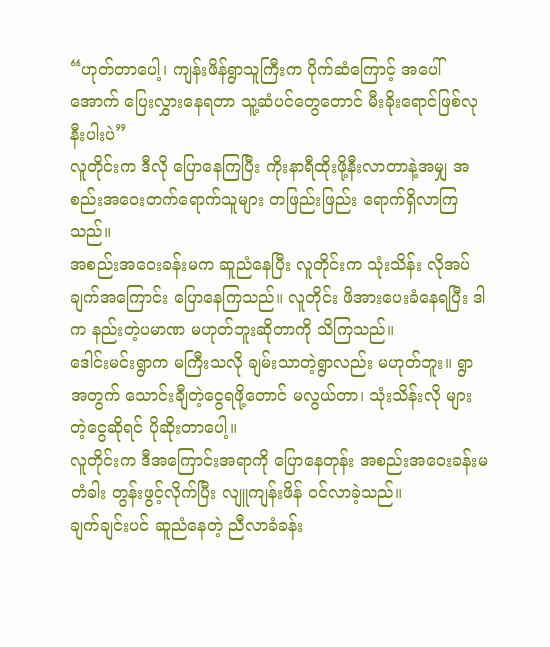“ဟုတ်တာပေါ့၊ ကျန်းဖိန်ရွာသူကြီးက ပိုက်ဆံကြောင့် အပေါ်အောက် ပြေးလွှားနေရတာ သူ့ဆံပင်တွေတောင် မီးခိုးရောင်ဖြစ်လုနီးပါးပဲ”
လူတိုင်းက ဒီလို ပြောနေကြပြီး ကိုးနာရီထိုးဖို့နီးလာတာနဲ့အမျှ အစည်းအဝေးတက်ရောက်သူများ တဖြည်းဖြည်း ရောက်ရှိလာကြသည်။
အစည်းအဝေးခန်းမက ဆူညံနေပြီး လူတိုင်းက သုံးသိန်း လိုအပ်ချက်အကြောင်း ပြောနေကြသည်။ လူတိုင်း ဖိအားပေးခံနေရပြီး ဒါက နည်းတဲ့ပမာဏ မဟုတ်ဘူးဆိုတာကို သိကြသည်။
ဒေါင်းမင်းရွာက မကြီးသလို ချမ်းသာတဲ့ရွာလည်း မဟုတ်ဘူး။ ရွာအတွက် သောင်းချီတဲ့ငွေရဖို့တောင် မလွယ်တာ၊ သုံးသိန်းလို များတဲ့ငွေဆိုရင် ပိုဆိုးတာပေါ့။
လူတိုင်းက ဒီအကြောင်းအရာကို ပြောနေတုန်း အစည်းအဝေးခန်းမတံခါး တွန်းဖွင့်လိုက်ပြီး လျူကျန်းဖိန် ဝင်လာခဲ့သည်။
ချက်ချင်းပင် ဆူညံနေတဲ့ ညီလာခံခန်း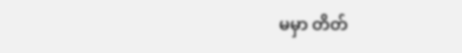မမှာ တိတ်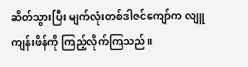ဆိတ်သွားပြီး မျက်လုံးတစ်ဒါဇင်ကျော်က လျူကျန်းဖိန်ကို ကြည့်လိုက်ကြသည်။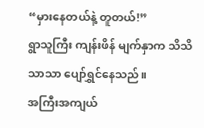“မှားနေတယ်နဲ့ တူတယ်!”
ရွာသူကြီး ကျန်းဖိန် မျက်နှာက သိသိသာသာ ပျော်ရွှင်နေသည်။
အကြီးအကျယ်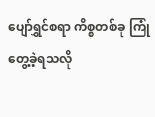ပျော်ရွှင်စရာ ကိစ္စတစ်ခု ကြုံတွေ့ခဲ့ရသလို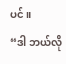ပင်။
“ဒါ ဘယ်လို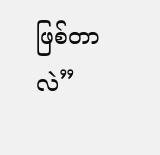ဖြစ်တာလဲ”